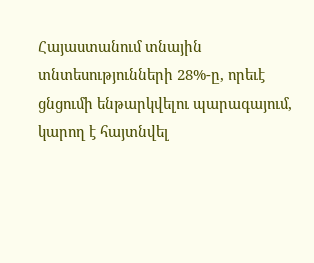Հայաստանում տնային տնտեսությունների 28%-ը, որեւէ ցնցումի ենթարկվելու պարագայում, կարող է հայտնվել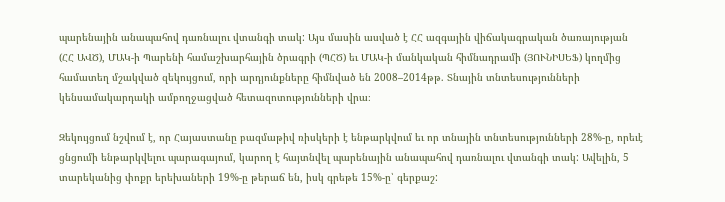պարենային անապահով դառնալու վտանգի տակ: Այս մասին ասված է ՀՀ ազգային վիճակագրական ծառայության (ՀՀ ԱՎԾ), ՄԱԿ-ի Պարենի համաշխարհային ծրագրի (ՊՀԾ) եւ ՄԱԿ-ի մանկական հիմնադրամի (ՅՈՒՆԻՍԵՖ) կողմից համատեղ մշակված զեկույցում, որի արդյունքները հիմնված են 2008–2014թթ. Տնային տնտեսությունների կենսամակարդակի ամբողջացված հետազոտությունների վրա։

Զեկույցում նշվում է, որ Հայաստանը բազմաթիվ ռիսկերի է ենթարկվում եւ որ տնային տնտեսությունների 28%-ը, որեւէ ցնցումի ենթարկվելու պարագայում, կարող է հայտնվել պարենային անապահով դառնալու վտանգի տակ: Ավելին, 5 տարեկանից փոքր երեխաների 19%-ը թերաճ են, իսկ գրեթե 15%-ը՝ գերքաշ: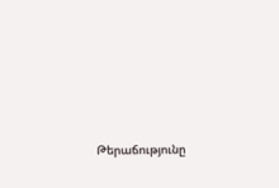Թերաճությունը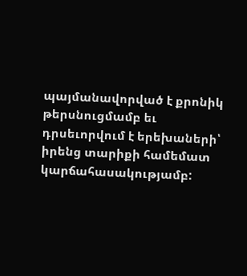պայմանավորված է քրոնիկ թերսնուցմամբ եւ դրսեւորվում է երեխաների՝ իրենց տարիքի համեմատ կարճահասակությամբ: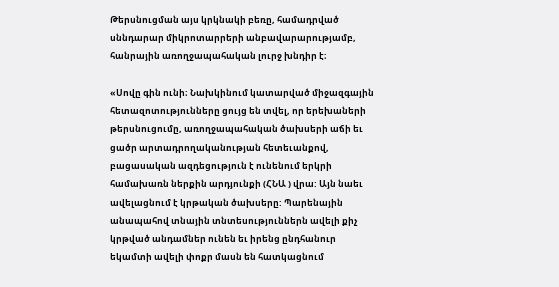Թերսնուցման այս կրկնակի բեռը, համադրված սննդարար միկրոտարրերի անբավարարությամբ, հանրային առողջապահական լուրջ խնդիր է։

«Սովը գին ունի։ Նախկինում կատարված միջազգային հետազոտությունները ցույց են տվել, որ երեխաների թերսնուցումը, առողջապահական ծախսերի աճի եւ ցածր արտադրողականության հետեւանքով, բացասական ազդեցություն է ունենում երկրի համախառն ներքին արդյունքի (ՀՆԱ ) վրա: Այն նաեւ ավելացնում է կրթական ծախսերը: Պարենային անապահով տնային տնտեսություններն ավելի քիչ կրթված անդամներ ունեն եւ իրենց ընդհանուր եկամտի ավելի փոքր մասն են հատկացնում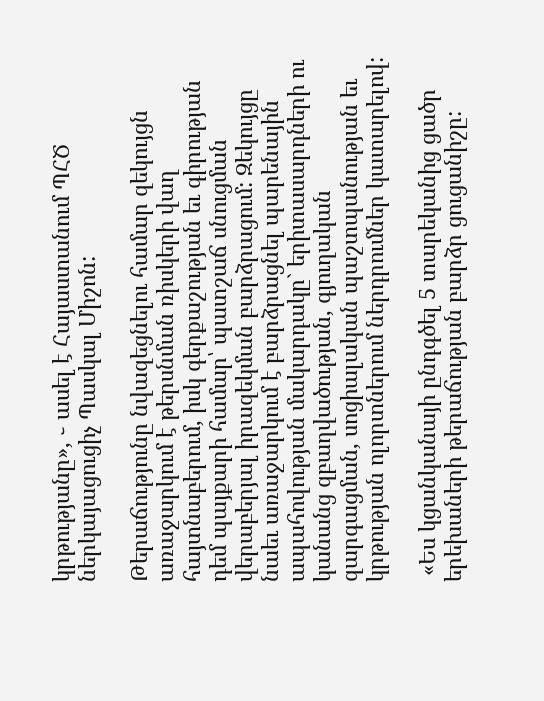կրթությանը», ֊ ասել է Հայաստանում ՊՀԾ ներկայացուցիչ Պասկալ Միշոն:

Թերաճությունը նվազեցնելու համար զեկույցն առաջարկում է թերսնման ռիսկերի վաղ հայտնաբերում, իսկ գերքաշության եւ գիրության դեմ պայքարի համար՝ պատշաճ սնուցման վերաբերյալ իրազեկման բարձրացում: Զեկույցը նաեւ առաջարկում է բարձրացնել պարենային ապահովության մակարդակը` երիտասարդների ու կանանց զբաղվածության, գյուղական զարգացման, սոցիալական պաշտպանության եւ կրթության ոլորտներում ներդրումներ կատարելով:

 «Ես կցանկանայի ընդգծել 5 տարեկանից ցածր երեխաների թերաճության բարձր ցուցանիշը: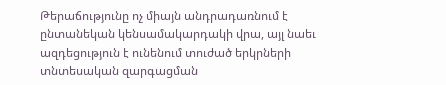Թերաճությունը ոչ միայն անդրադառնում է ընտանեկան կենսամակարդակի վրա, այլ նաեւ ազդեցություն է ունենում տուժած երկրների տնտեսական զարգացման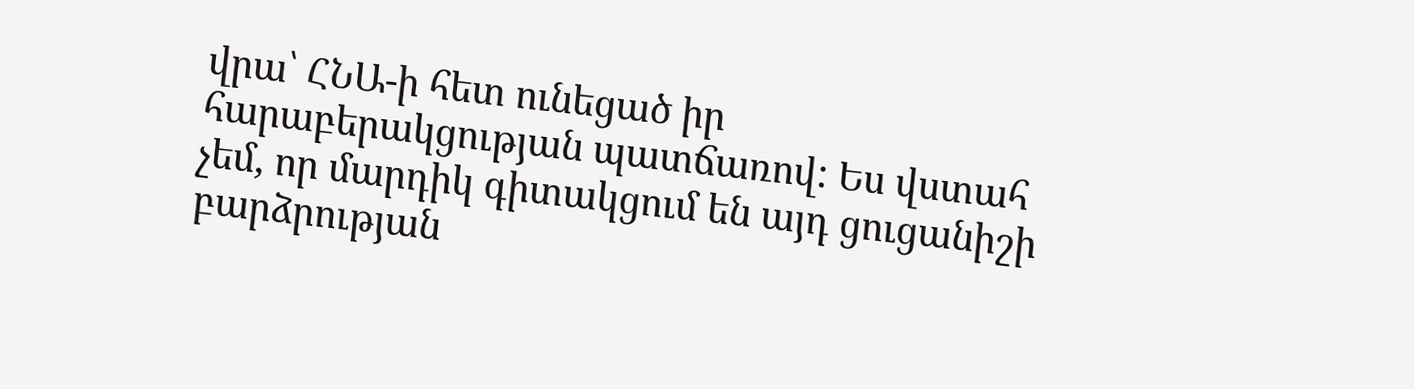վրա՝ ՀՆԱ-ի հետ ունեցած իր հարաբերակցության պատճառով: Ես վստահ չեմ, որ մարդիկ գիտակցում են այդ ցուցանիշի բարձրության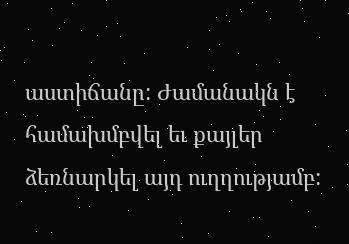աստիճանը: Ժամանակն է համախմբվել եւ քայլեր ձեռնարկել այդ ուղղությամբ: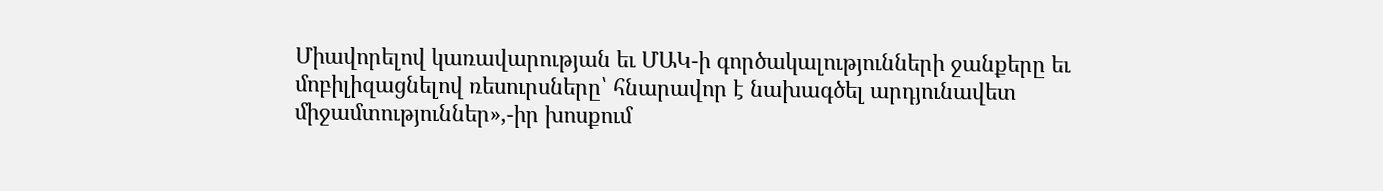Միավորելով կառավարության եւ ՄԱԿ-ի գործակալությունների ջանքերը եւ մոբիլիզացնելով ռեսուրսները՝ հնարավոր է նախագծել արդյունավետ միջամտություններ»,-իր խոսքում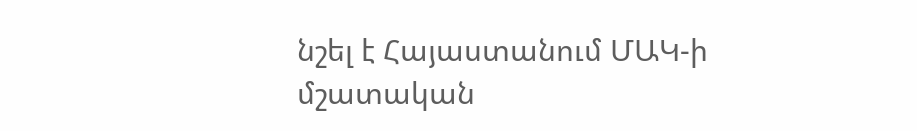նշել է Հայաստանում ՄԱԿ-ի մշատական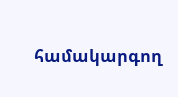համակարգող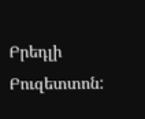Բրեդլի Բուզետտոն: